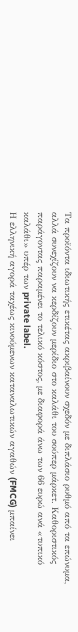Τα προϊόντα ιδιωτικής ετικέτας ακριβαίνουν σχεδόν με διπλάσιο ρυθμό από τα επώνυμα, αλλά συνεχίζουν να κερδίζουν μερίδιο στο καλάθι του σούπερ μάρκετ. Καθοριστικός παράγοντας παραμένει το τελικό κόστος, με διαφορά άνω των 66 ευρώ ανά «τυπικό καλάθι» υπέρ των private label.
Η ελληνική αγορά ταχέως κινούμενων καταναλωτικών αγαθών (FMCG) μπαίνει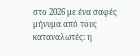στο 2026 με ένα σαφές μήνυμα από τους καταναλωτές: η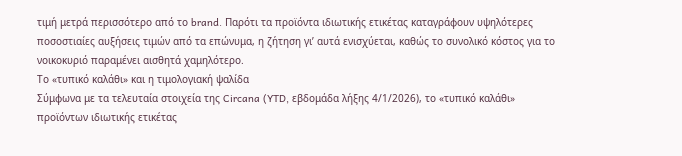τιμή μετρά περισσότερο από το brand. Παρότι τα προϊόντα ιδιωτικής ετικέτας καταγράφουν υψηλότερες ποσοστιαίες αυξήσεις τιμών από τα επώνυμα, η ζήτηση γι’ αυτά ενισχύεται, καθώς το συνολικό κόστος για το νοικοκυριό παραμένει αισθητά χαμηλότερο.
Το «τυπικό καλάθι» και η τιμολογιακή ψαλίδα
Σύμφωνα με τα τελευταία στοιχεία της Circana (YTD, εβδομάδα λήξης 4/1/2026), το «τυπικό καλάθι» προϊόντων ιδιωτικής ετικέτας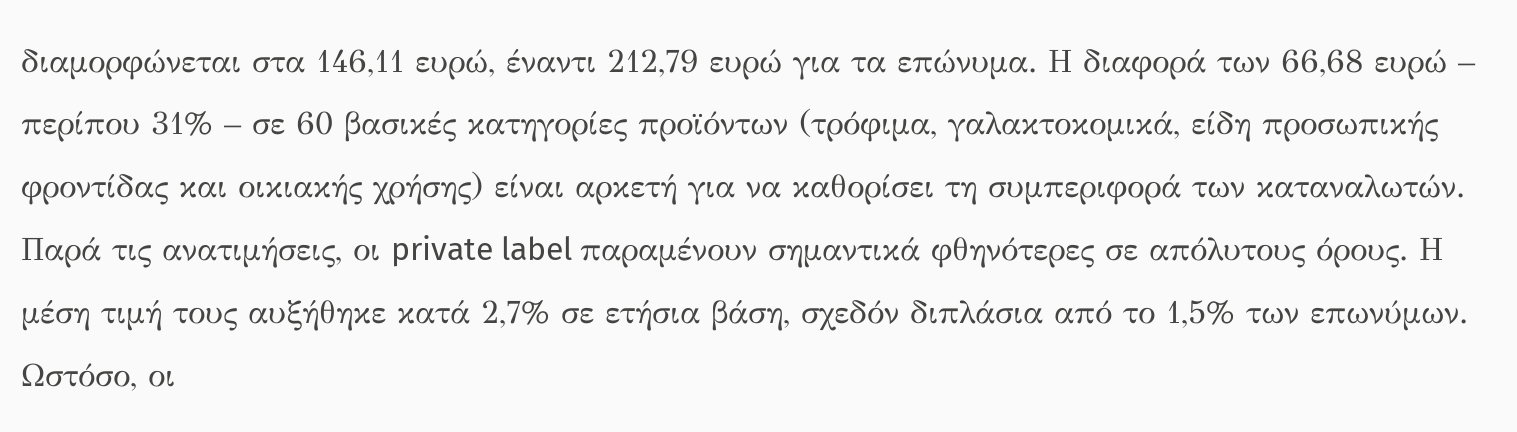διαμορφώνεται στα 146,11 ευρώ, έναντι 212,79 ευρώ για τα επώνυμα. Η διαφορά των 66,68 ευρώ – περίπου 31% – σε 60 βασικές κατηγορίες προϊόντων (τρόφιμα, γαλακτοκομικά, είδη προσωπικής φροντίδας και οικιακής χρήσης) είναι αρκετή για να καθορίσει τη συμπεριφορά των καταναλωτών.
Παρά τις ανατιμήσεις, οι private label παραμένουν σημαντικά φθηνότερες σε απόλυτους όρους. Η μέση τιμή τους αυξήθηκε κατά 2,7% σε ετήσια βάση, σχεδόν διπλάσια από το 1,5% των επωνύμων. Ωστόσο, οι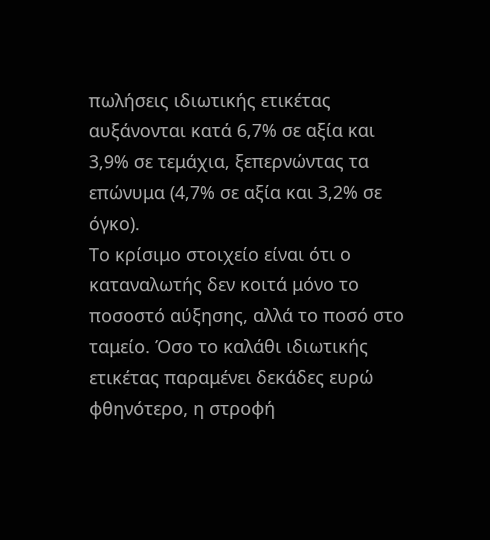πωλήσεις ιδιωτικής ετικέτας αυξάνονται κατά 6,7% σε αξία και 3,9% σε τεμάχια, ξεπερνώντας τα επώνυμα (4,7% σε αξία και 3,2% σε όγκο).
Το κρίσιμο στοιχείο είναι ότι ο καταναλωτής δεν κοιτά μόνο το ποσοστό αύξησης, αλλά το ποσό στο ταμείο. Όσο το καλάθι ιδιωτικής ετικέτας παραμένει δεκάδες ευρώ φθηνότερο, η στροφή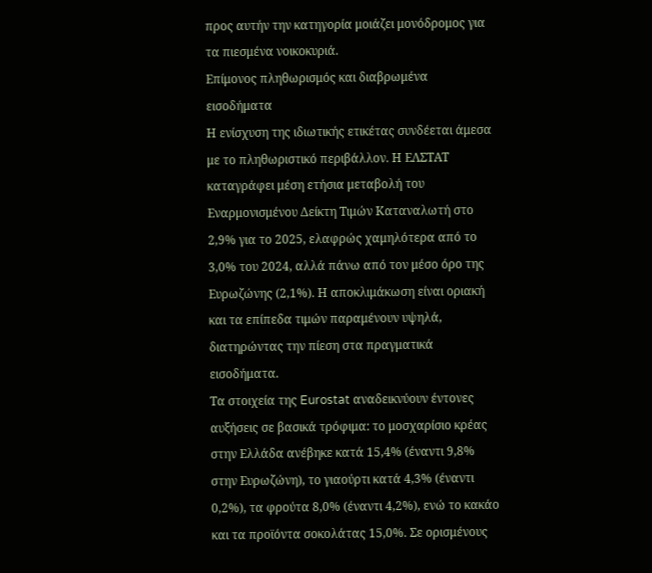προς αυτήν την κατηγορία μοιάζει μονόδρομος για τα πιεσμένα νοικοκυριά.
Επίμονος πληθωρισμός και διαβρωμένα εισοδήματα
Η ενίσχυση της ιδιωτικής ετικέτας συνδέεται άμεσα με το πληθωριστικό περιβάλλον. Η ΕΛΣΤΑΤ καταγράφει μέση ετήσια μεταβολή του Εναρμονισμένου Δείκτη Τιμών Καταναλωτή στο 2,9% για το 2025, ελαφρώς χαμηλότερα από το 3,0% του 2024, αλλά πάνω από τον μέσο όρο της Ευρωζώνης (2,1%). Η αποκλιμάκωση είναι οριακή και τα επίπεδα τιμών παραμένουν υψηλά, διατηρώντας την πίεση στα πραγματικά εισοδήματα.
Τα στοιχεία της Eurostat αναδεικνύουν έντονες αυξήσεις σε βασικά τρόφιμα: το μοσχαρίσιο κρέας στην Ελλάδα ανέβηκε κατά 15,4% (έναντι 9,8% στην Ευρωζώνη), το γιαούρτι κατά 4,3% (έναντι 0,2%), τα φρούτα 8,0% (έναντι 4,2%), ενώ το κακάο και τα προϊόντα σοκολάτας 15,0%. Σε ορισμένους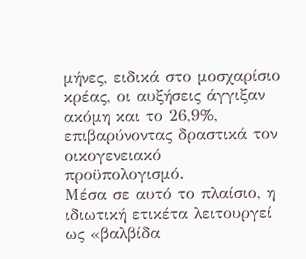μήνες, ειδικά στο μοσχαρίσιο κρέας, οι αυξήσεις άγγιξαν ακόμη και το 26,9%, επιβαρύνοντας δραστικά τον οικογενειακό προϋπολογισμό.
Μέσα σε αυτό το πλαίσιο, η ιδιωτική ετικέτα λειτουργεί ως «βαλβίδα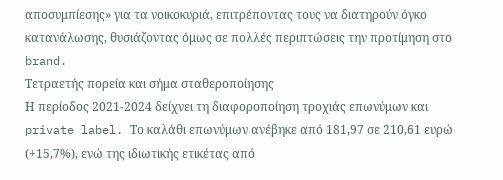αποσυμπίεσης» για τα νοικοκυριά, επιτρέποντας τους να διατηρούν όγκο κατανάλωσης, θυσιάζοντας όμως σε πολλές περιπτώσεις την προτίμηση στο brand.
Τετραετής πορεία και σήμα σταθεροποίησης
Η περίοδος 2021-2024 δείχνει τη διαφοροποίηση τροχιάς επωνύμων και private label. Το καλάθι επωνύμων ανέβηκε από 181,97 σε 210,61 ευρώ (+15,7%), ενώ της ιδιωτικής ετικέτας από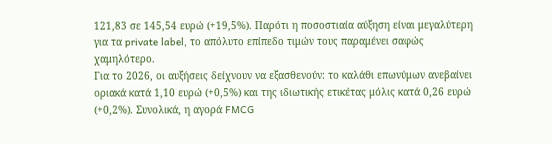121,83 σε 145,54 ευρώ (+19,5%). Παρότι η ποσοστιαία αύξηση είναι μεγαλύτερη για τα private label, το απόλυτο επίπεδο τιμών τους παραμένει σαφώς χαμηλότερο.
Για το 2026, οι αυξήσεις δείχνουν να εξασθενούν: το καλάθι επωνύμων ανεβαίνει οριακά κατά 1,10 ευρώ (+0,5%) και της ιδιωτικής ετικέτας μόλις κατά 0,26 ευρώ (+0,2%). Συνολικά, η αγορά FMCG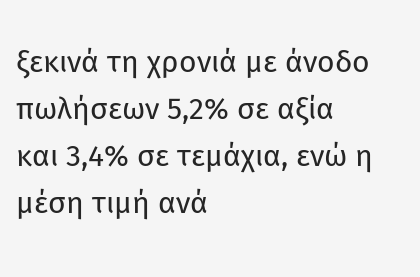ξεκινά τη χρονιά με άνοδο πωλήσεων 5,2% σε αξία και 3,4% σε τεμάχια, ενώ η μέση τιμή ανά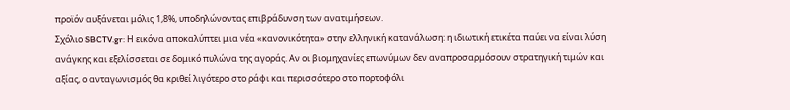προϊόν αυξάνεται μόλις 1,8%, υποδηλώνοντας επιβράδυνση των ανατιμήσεων.
Σχόλιο SBCTV.gr: Η εικόνα αποκαλύπτει μια νέα «κανονικότητα» στην ελληνική κατανάλωση: η ιδιωτική ετικέτα παύει να είναι λύση ανάγκης και εξελίσσεται σε δομικό πυλώνα της αγοράς. Αν οι βιομηχανίες επωνύμων δεν αναπροσαρμόσουν στρατηγική τιμών και αξίας, ο ανταγωνισμός θα κριθεί λιγότερο στο ράφι και περισσότερο στο πορτοφόλι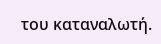του καταναλωτή.